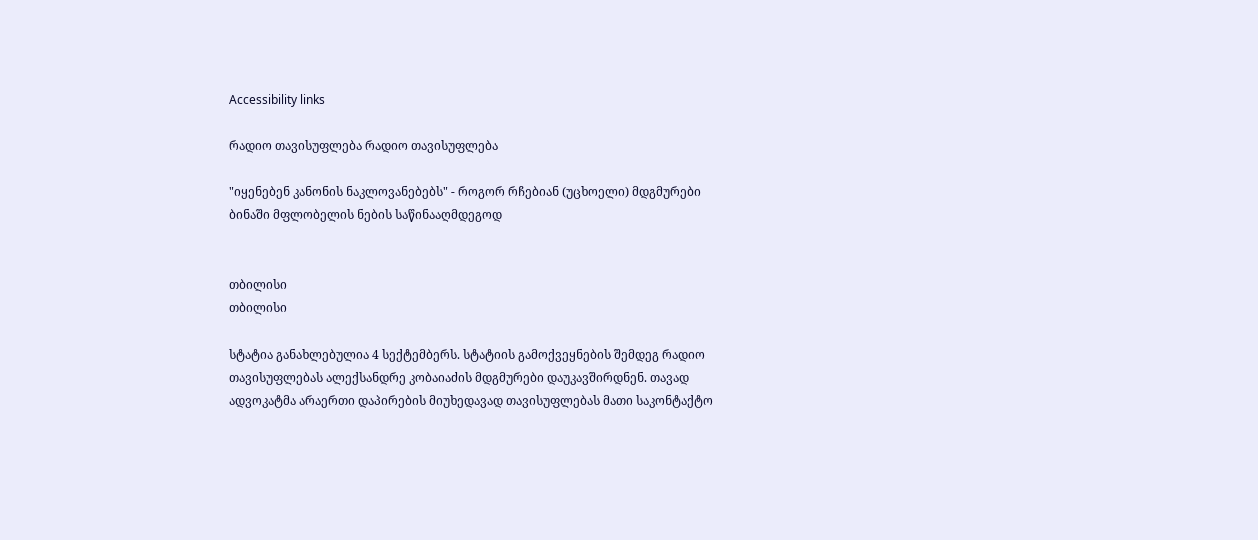Accessibility links

რადიო თავისუფლება რადიო თავისუფლება

"იყენებენ კანონის ნაკლოვანებებს" - როგორ რჩებიან (უცხოელი) მდგმურები ბინაში მფლობელის ნების საწინააღმდეგოდ


თბილისი
თბილისი

სტატია განახლებულია 4 სექტემბერს. სტატიის გამოქვეყნების შემდეგ რადიო თავისუფლებას ალექსანდრე კობაიაძის მდგმურები დაუკავშირდნენ. თავად ადვოკატმა არაერთი დაპირების მიუხედავად თავისუფლებას მათი საკონტაქტო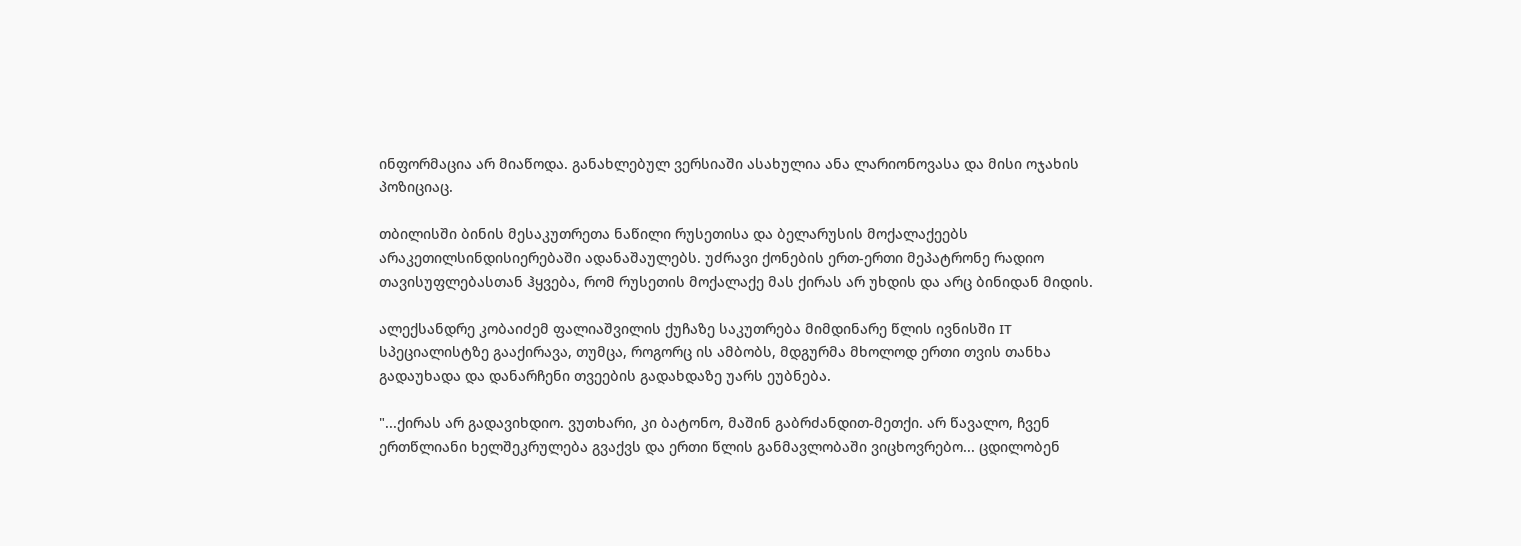ინფორმაცია არ მიაწოდა. განახლებულ ვერსიაში ასახულია ანა ლარიონოვასა და მისი ოჯახის პოზიციაც.

თბილისში ბინის მესაკუთრეთა ნაწილი რუსეთისა და ბელარუსის მოქალაქეებს არაკეთილსინდისიერებაში ადანაშაულებს. უძრავი ქონების ერთ-ერთი მეპატრონე რადიო თავისუფლებასთან ჰყვება, რომ რუსეთის მოქალაქე მას ქირას არ უხდის და არც ბინიდან მიდის.

ალექსანდრე კობაიძემ ფალიაშვილის ქუჩაზე საკუთრება მიმდინარე წლის ივნისში IT სპეციალისტზე გააქირავა, თუმცა, როგორც ის ამბობს, მდგურმა მხოლოდ ერთი თვის თანხა გადაუხადა და დანარჩენი თვეების გადახდაზე უარს ეუბნება.

"...ქირას არ გადავიხდიო. ვუთხარი, კი ბატონო, მაშინ გაბრძანდით-მეთქი. არ წავალო, ჩვენ ერთწლიანი ხელშეკრულება გვაქვს და ერთი წლის განმავლობაში ვიცხოვრებო... ცდილობენ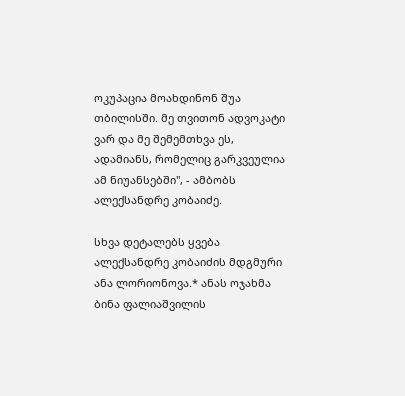ოკუპაცია მოახდინონ შუა თბილისში. მე თვითონ ადვოკატი ვარ და მე შემემთხვა ეს, ადამიანს, რომელიც გარკვეულია ამ ნიუანსებში", - ამბობს ალექსანდრე კობაიძე.

სხვა დეტალებს ყვება ალექსანდრე კობაიძის მდგმური ანა ლორიონოვა.* ანას ოჯახმა ბინა ფალიაშვილის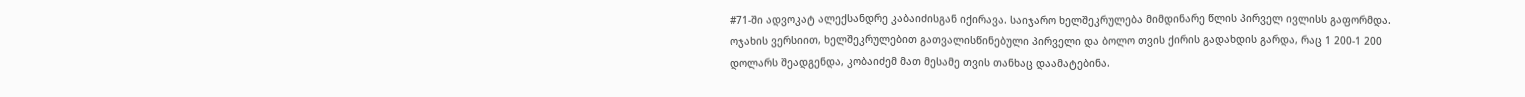#71-ში ადვოკატ ალექსანდრე კაბაიძისგან იქირავა. საიჯარო ხელშეკრულება მიმდინარე წლის პირველ ივლისს გაფორმდა. ოჯახის ვერსიით, ხელშეკრულებით გათვალისწინებული პირველი და ბოლო თვის ქირის გადახდის გარდა, რაც 1 200-1 200 დოლარს შეადგენდა, კობაიძემ მათ მესამე თვის თანხაც დაამატებინა.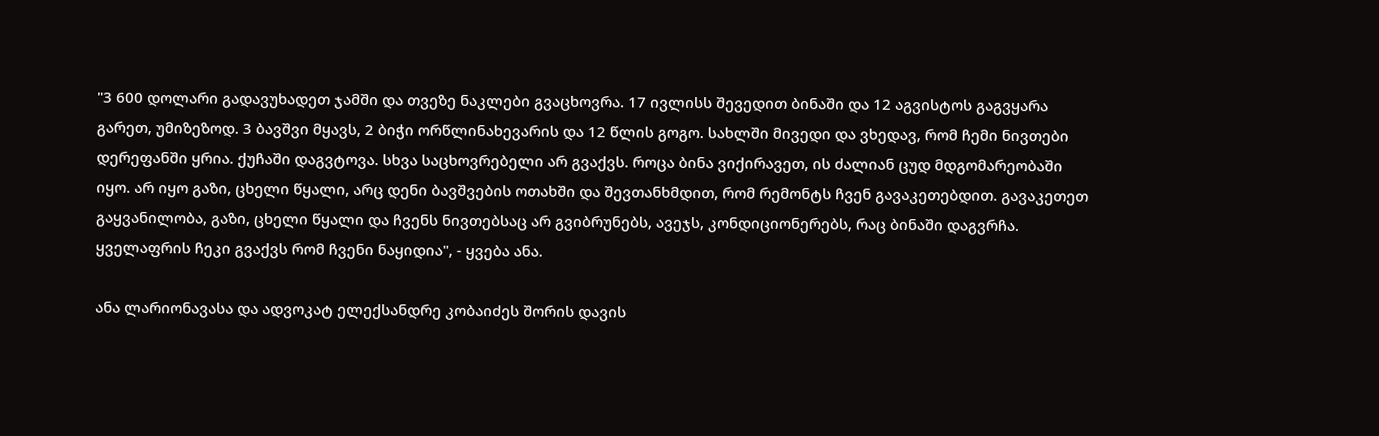"3 600 დოლარი გადავუხადეთ ჯამში და თვეზე ნაკლები გვაცხოვრა. 17 ივლისს შევედით ბინაში და 12 აგვისტოს გაგვყარა გარეთ, უმიზეზოდ. 3 ბავშვი მყავს, 2 ბიჭი ორწლინახევარის და 12 წლის გოგო. სახლში მივედი და ვხედავ, რომ ჩემი ნივთები დერეფანში ყრია. ქუჩაში დაგვტოვა. სხვა საცხოვრებელი არ გვაქვს. როცა ბინა ვიქირავეთ, ის ძალიან ცუდ მდგომარეობაში იყო. არ იყო გაზი, ცხელი წყალი, არც დენი ბავშვების ოთახში და შევთანხმდით, რომ რემონტს ჩვენ გავაკეთებდით. გავაკეთეთ გაყვანილობა, გაზი, ცხელი წყალი და ჩვენს ნივთებსაც არ გვიბრუნებს, ავეჯს, კონდიციონერებს, რაც ბინაში დაგვრჩა. ყველაფრის ჩეკი გვაქვს რომ ჩვენი ნაყიდია", - ყვება ანა.

ანა ლარიონავასა და ადვოკატ ელექსანდრე კობაიძეს შორის დავის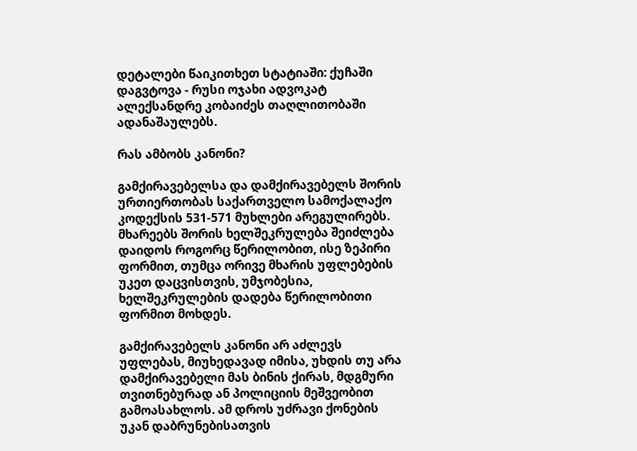დეტალები წაიკითხეთ სტატიაში: ქუჩაში დაგვტოვა - რუსი ოჯახი ადვოკატ ალექსანდრე კობაიძეს თაღლითობაში ადანაშაულებს.

რას ამბობს კანონი?

გამქირავებელსა და დამქირავებელს შორის ურთიერთობას საქართველო სამოქალაქო კოდექსის 531-571 მუხლები არეგულირებს. მხარეებს შორის ხელშეკრულება შეიძლება დაიდოს როგორც წერილობით, ისე ზეპირი ფორმით, თუმცა ორივე მხარის უფლებების უკეთ დაცვისთვის, უმჯობესია, ხელშეკრულების დადება წერილობითი ფორმით მოხდეს.

გამქირავებელს კანონი არ აძლევს უფლებას, მიუხედავად იმისა, უხდის თუ არა დამქირავებელი მას ბინის ქირას, მდგმური თვითნებურად ან პოლიციის მეშვეობით გამოასახლოს. ამ დროს უძრავი ქონების უკან დაბრუნებისათვის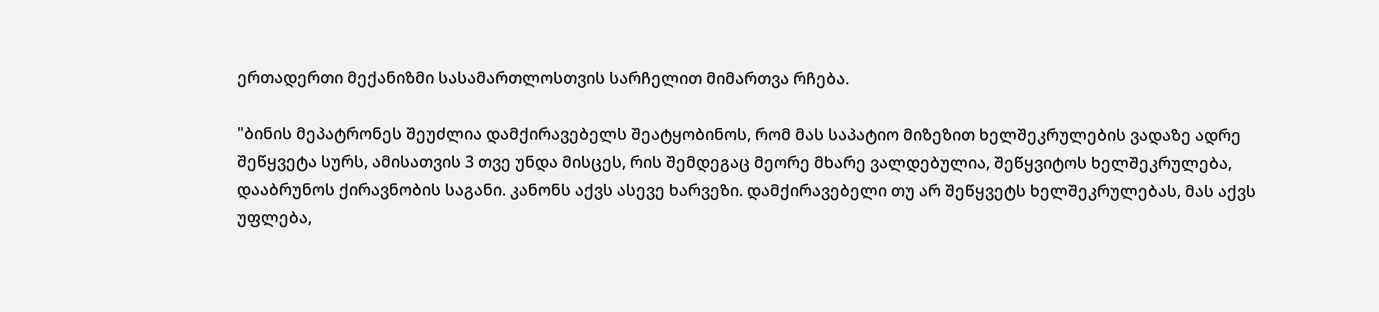ერთადერთი მექანიზმი სასამართლოსთვის სარჩელით მიმართვა რჩება.

"ბინის მეპატრონეს შეუძლია დამქირავებელს შეატყობინოს, რომ მას საპატიო მიზეზით ხელშეკრულების ვადაზე ადრე შეწყვეტა სურს, ამისათვის 3 თვე უნდა მისცეს, რის შემდეგაც მეორე მხარე ვალდებულია, შეწყვიტოს ხელშეკრულება, დააბრუნოს ქირავნობის საგანი. კანონს აქვს ასევე ხარვეზი. დამქირავებელი თუ არ შეწყვეტს ხელშეკრულებას, მას აქვს უფლება,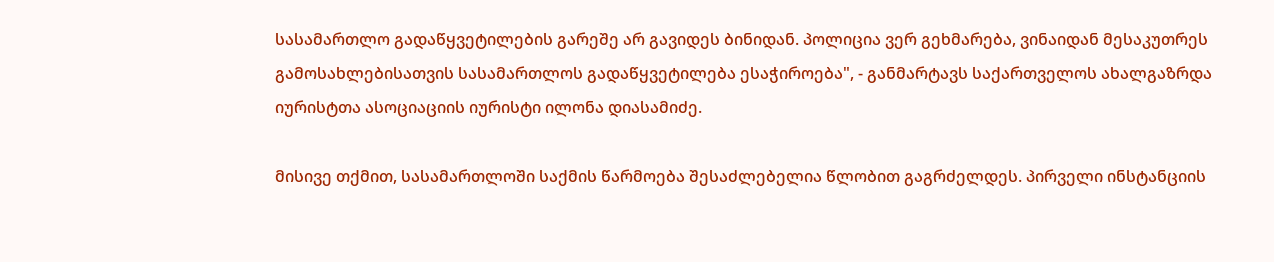სასამართლო გადაწყვეტილების გარეშე არ გავიდეს ბინიდან. პოლიცია ვერ გეხმარება, ვინაიდან მესაკუთრეს გამოსახლებისათვის სასამართლოს გადაწყვეტილება ესაჭიროება", - განმარტავს საქართველოს ახალგაზრდა იურისტთა ასოციაციის იურისტი ილონა დიასამიძე.

მისივე თქმით, სასამართლოში საქმის წარმოება შესაძლებელია წლობით გაგრძელდეს. პირველი ინსტანციის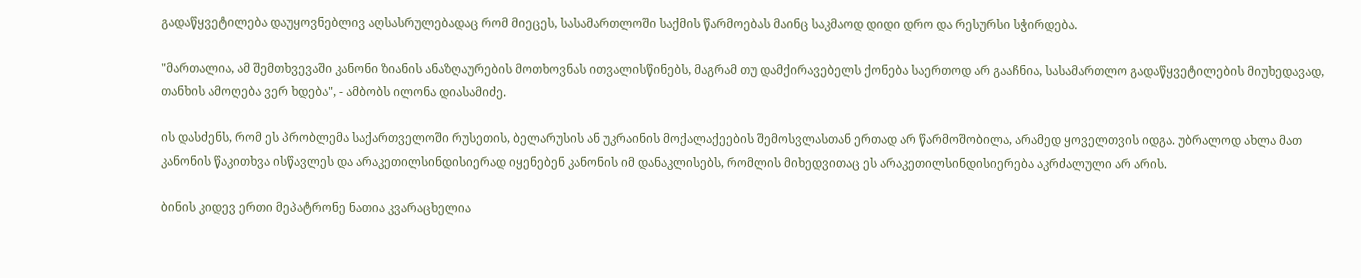გადაწყვეტილება დაუყოვნებლივ აღსასრულებადაც რომ მიეცეს, სასამართლოში საქმის წარმოებას მაინც საკმაოდ დიდი დრო და რესურსი სჭირდება.

"მართალია, ამ შემთხვევაში კანონი ზიანის ანაზღაურების მოთხოვნას ითვალისწინებს, მაგრამ თუ დამქირავებელს ქონება საერთოდ არ გააჩნია, სასამართლო გადაწყვეტილების მიუხედავად, თანხის ამოღება ვერ ხდება", - ამბობს ილონა დიასამიძე.

ის დასძენს, რომ ეს პრობლემა საქართველოში რუსეთის, ბელარუსის ან უკრაინის მოქალაქეების შემოსვლასთან ერთად არ წარმოშობილა, არამედ ყოველთვის იდგა. უბრალოდ ახლა მათ კანონის წაკითხვა ისწავლეს და არაკეთილსინდისიერად იყენებენ კანონის იმ დანაკლისებს, რომლის მიხედვითაც ეს არაკეთილსინდისიერება აკრძალული არ არის.

ბინის კიდევ ერთი მეპატრონე ნათია კვარაცხელია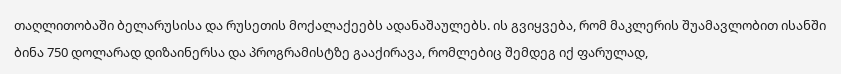თაღლითობაში ბელარუსისა და რუსეთის მოქალაქეებს ადანაშაულებს. ის გვიყვება, რომ მაკლერის შუამავლობით ისანში ბინა 750 დოლარად დიზაინერსა და პროგრამისტზე გააქირავა, რომლებიც შემდეგ იქ ფარულად,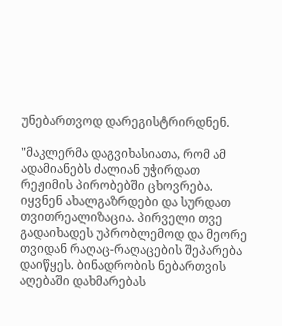უნებართვოდ დარეგისტრირდნენ.

"მაკლერმა დაგვიხასიათა, რომ ამ ადამიანებს ძალიან უჭირდათ რეჟიმის პირობებში ცხოვრება. იყვნენ ახალგაზრდები და სურდათ თვითრეალიზაცია. პირველი თვე გადაიხადეს უპრობლემოდ და მეორე თვიდან რაღაც-რაღაცების შეპარება დაიწყეს. ბინადრობის ნებართვის აღებაში დახმარებას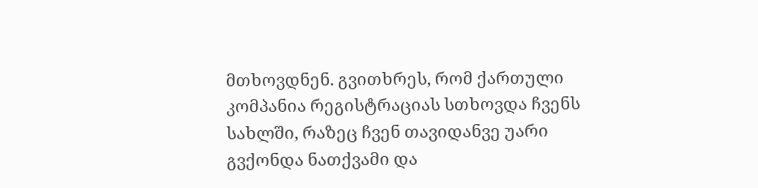მთხოვდნენ. გვითხრეს, რომ ქართული კომპანია რეგისტრაციას სთხოვდა ჩვენს სახლში, რაზეც ჩვენ თავიდანვე უარი გვქონდა ნათქვამი და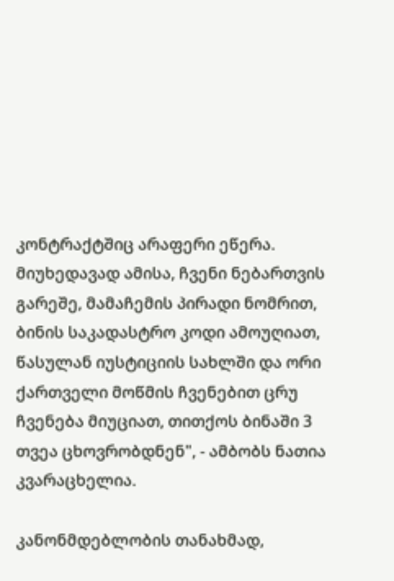კონტრაქტშიც არაფერი ეწერა. მიუხედავად ამისა, ჩვენი ნებართვის გარეშე, მამაჩემის პირადი ნომრით, ბინის საკადასტრო კოდი ამოუღიათ, წასულან იუსტიციის სახლში და ორი ქართველი მოწმის ჩვენებით ცრუ ჩვენება მიუციათ, თითქოს ბინაში 3 თვეა ცხოვრობდნენ", - ამბობს ნათია კვარაცხელია.

კანონმდებლობის თანახმად,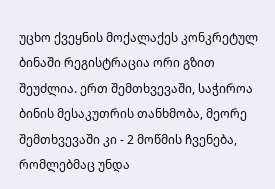უცხო ქვეყნის მოქალაქეს კონკრეტულ ბინაში რეგისტრაცია ორი გზით შეუძლია. ერთ შემთხვევაში, საჭიროა ბინის მესაკუთრის თანხმობა, მეორე შემთხვევაში კი - 2 მოწმის ჩვენება, რომლებმაც უნდა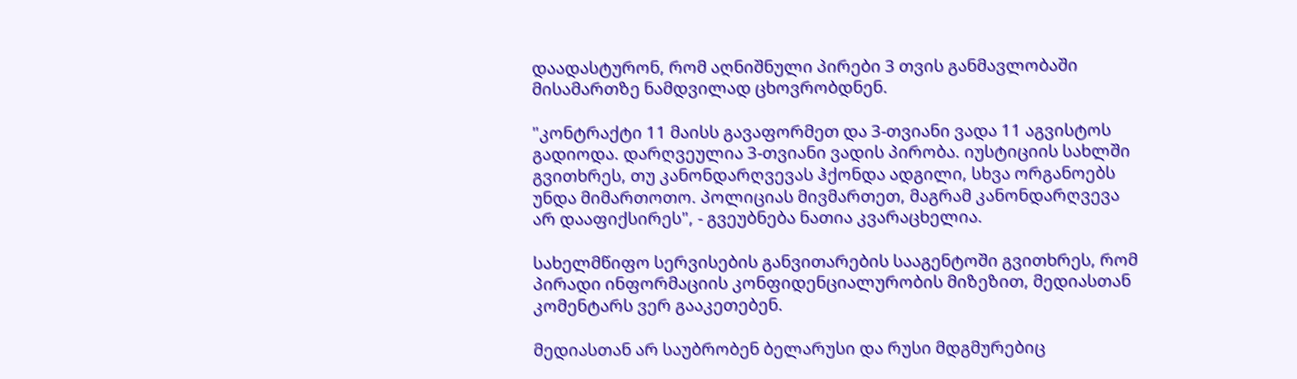დაადასტურონ, რომ აღნიშნული პირები 3 თვის განმავლობაში მისამართზე ნამდვილად ცხოვრობდნენ.

"კონტრაქტი 11 მაისს გავაფორმეთ და 3-თვიანი ვადა 11 აგვისტოს გადიოდა. დარღვეულია 3-თვიანი ვადის პირობა. იუსტიციის სახლში გვითხრეს, თუ კანონდარღვევას ჰქონდა ადგილი, სხვა ორგანოებს უნდა მიმართოთო. პოლიციას მივმართეთ, მაგრამ კანონდარღვევა არ დააფიქსირეს", - გვეუბნება ნათია კვარაცხელია.

სახელმწიფო სერვისების განვითარების სააგენტოში გვითხრეს, რომ პირადი ინფორმაციის კონფიდენციალურობის მიზეზით, მედიასთან კომენტარს ვერ გააკეთებენ.

მედიასთან არ საუბრობენ ბელარუსი და რუსი მდგმურებიც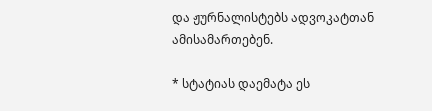და ჟურნალისტებს ადვოკატთან ამისამართებენ.

* სტატიას დაემატა ეს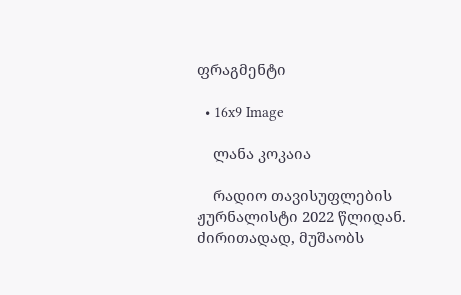ფრაგმენტი

  • 16x9 Image

    ლანა კოკაია

    რადიო თავისუფლების ჟურნალისტი 2022 წლიდან. ძირითადად, მუშაობს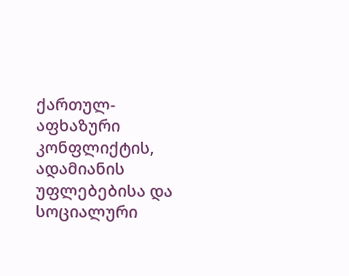ქართულ-აფხაზური კონფლიქტის, ადამიანის უფლებებისა და სოციალური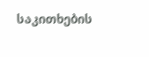საკითხების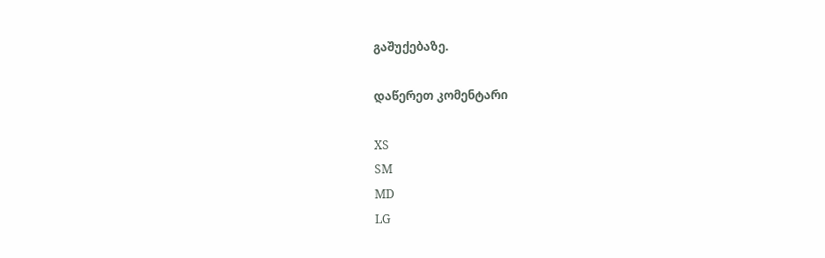გაშუქებაზე.

დაწერეთ კომენტარი

XS
SM
MD
LG